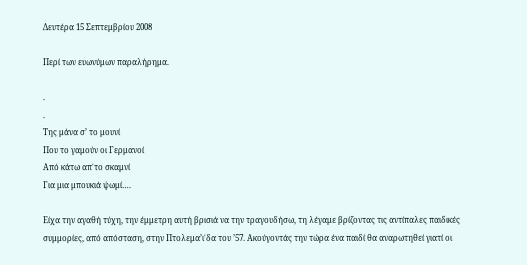Δευτέρα 15 Σεπτεμβρίου 2008

Περί των ευωνύμων παραλήρημα.

.
.
Tης μάνα σ’ το μουνί
Που το γαμούν οι Γερμανοί
Από κάτω απ΄το σκαμνί
Για μια μπουκιά ψωμί….

Είχα την αγαθή τύχη, την έμμετρη αυτή βρισιά να την τραγουδήσω, τη λέγαμε βρίζοντας τις αντίπαλες παιδικές συμμορίες, από απόσταση, στην Πτολεμα’ι΄δα του ’57. Ακούγοντάς την τώρα ένα παιδί θα αναρωτηθεί γιατί οι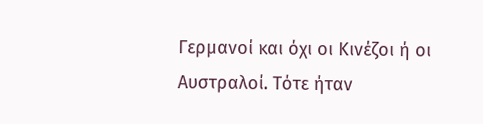Γερμανοί και όχι οι Κινέζοι ή οι Αυστραλοί. Τότε ήταν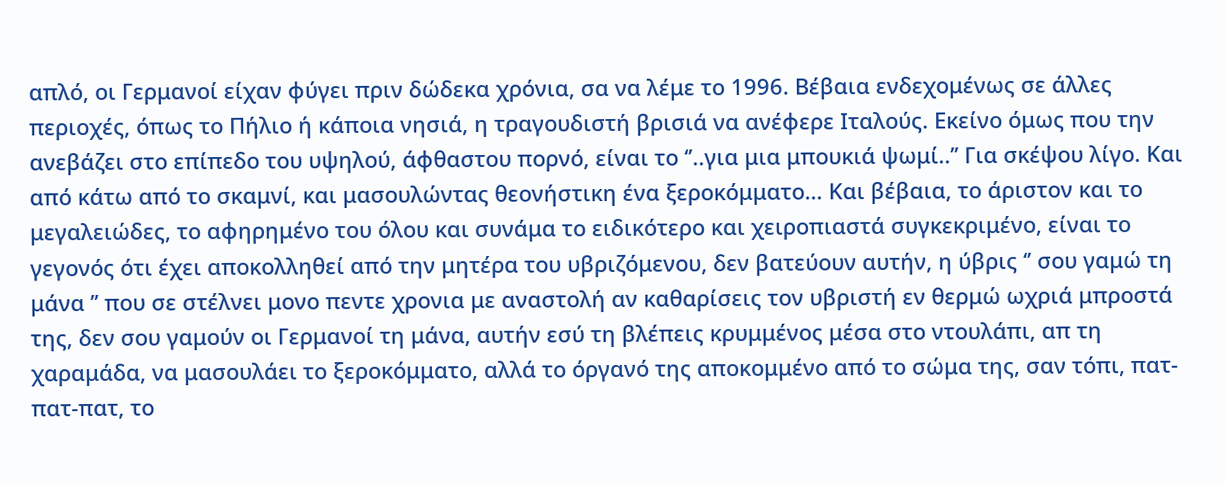απλό, οι Γερμανοί είχαν φύγει πριν δώδεκα χρόνια, σα να λέμε το 1996. Βέβαια ενδεχομένως σε άλλες περιοχές, όπως το Πήλιο ή κάποια νησιά, η τραγουδιστή βρισιά να ανέφερε Ιταλούς. Εκείνο όμως που την ανεβάζει στο επίπεδο του υψηλού, άφθαστου πορνό, είναι το ‘’..για μια μπουκιά ψωμί..’’ Για σκέψου λίγο. Και από κάτω από το σκαμνί, και μασουλώντας θεονήστικη ένα ξεροκόμματο… Και βέβαια, το άριστον και το μεγαλειώδες, το αφηρημένο του όλου και συνάμα το ειδικότερο και χειροπιαστά συγκεκριμένο, είναι το γεγονός ότι έχει αποκολληθεί από την μητέρα του υβριζόμενου, δεν βατεύουν αυτήν, η ύβρις ‘’ σου γαμώ τη μάνα ’’ που σε στέλνει μονο πεντε χρονια με αναστολή αν καθαρίσεις τον υβριστή εν θερμώ ωχριά μπροστά της, δεν σου γαμούν οι Γερμανοί τη μάνα, αυτήν εσύ τη βλέπεις κρυμμένος μέσα στο ντουλάπι, απ τη χαραμάδα, να μασουλάει το ξεροκόμματο, αλλά το όργανό της αποκομμένο από το σώμα της, σαν τόπι, πατ-πατ-πατ, το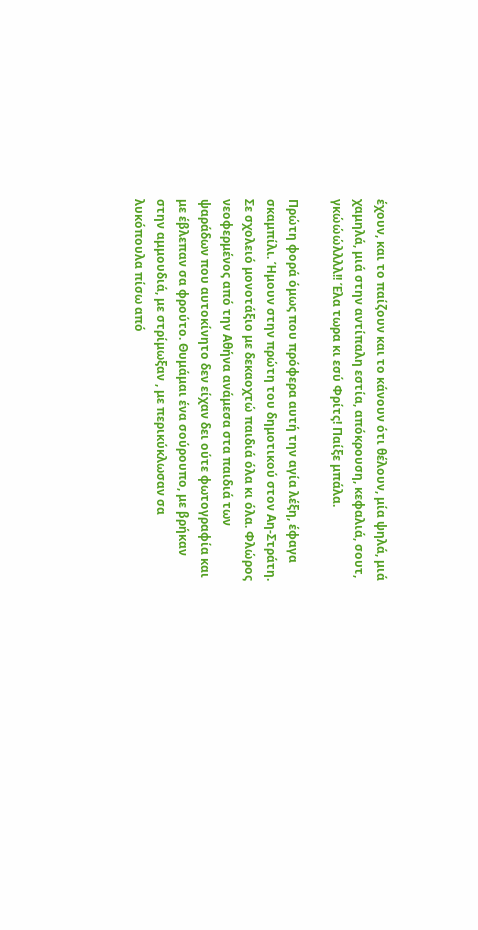έχουν, και το παίζουν και το κάνουν ότι θέλουν, μία ψηλά, μιά χαμηλά, μιά στην αντίπαλη εστία, απόκρουση, κεφαλιά, σουτ, γκώώώλλλλ!! Έλα τωρα κι εσύ Φρίτς! Παίξε μπάλα.

Πρώτη φορά όμως που πρόφερα αυτή την αγία λέξη, έφαγα σκαμπίλι. Ήμουν στην πρώτη του δημοτικού στον Αη-Στράτη. Σε σχολειό μονοτάξιο με δεκαοχτώ παιδιά όλα κι όλα. Φλώρος νεοφερμένος από την Αθήνα ανάμεσα στα παιδιά των ψαράδων που αυτοκίνητο δεν είχαν δει ούτε φωτογραφία και με έβλεπαν σα φρούτο. Θυμάμαι ένα σούρουπο, με βρήκαν στην αμμουδιά, με στρίμωξαν , με περικύκλωσαν σα λυκόπουλα πίσω από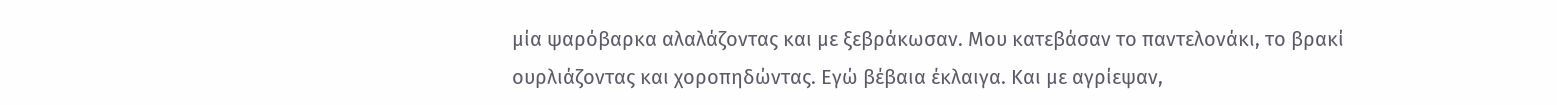μία ψαρόβαρκα αλαλάζοντας και με ξεβράκωσαν. Μου κατεβάσαν το παντελονάκι, το βρακί ουρλιάζοντας και χοροπηδώντας. Εγώ βέβαια έκλαιγα. Και με αγρίεψαν,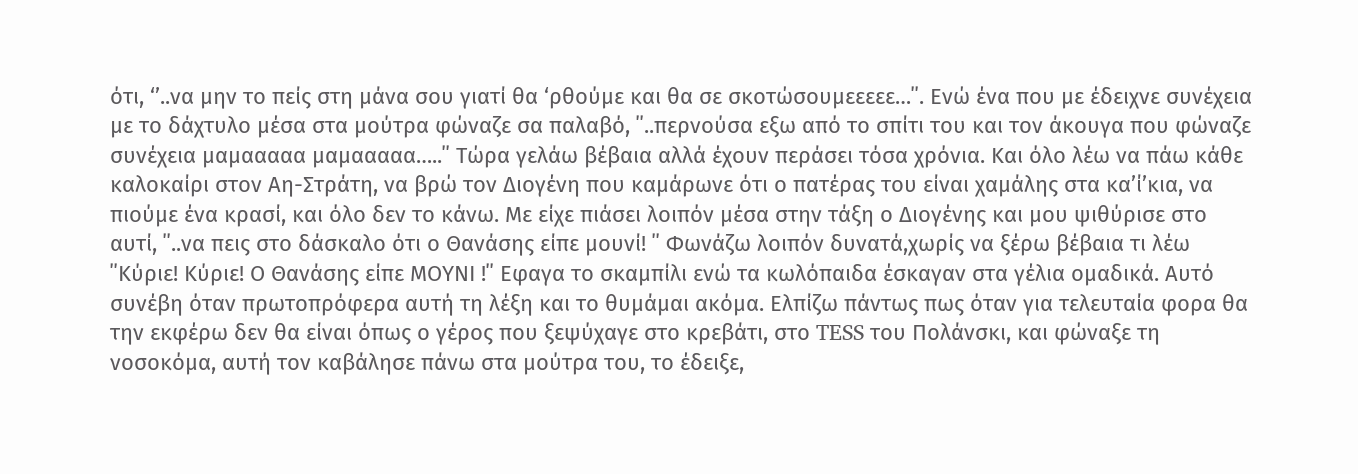ότι, ‘’..να μην το πείς στη μάνα σου γιατί θα ‘ρθούμε και θα σε σκοτώσουμεεεεε…΄΄. Ενώ ένα που με έδειχνε συνέχεια με το δάχτυλο μέσα στα μούτρα φώναζε σα παλαβό, ΄΄..περνούσα εξω από το σπίτι του και τον άκουγα που φώναζε συνέχεια μαμααααα μαμααααα…..΄΄ Τώρα γελάω βέβαια αλλά έχουν περάσει τόσα χρόνια. Και όλο λέω να πάω κάθε καλοκαίρι στον Αη-Στράτη, να βρώ τον Διογένη που καμάρωνε ότι ο πατέρας του είναι χαμάλης στα κα’ί’κια, να πιούμε ένα κρασί, και όλο δεν το κάνω. Με είχε πιάσει λοιπόν μέσα στην τάξη ο Διογένης και μου ψιθύρισε στο αυτί, ΄΄..να πεις στο δάσκαλο ότι ο Θανάσης είπε μουνί! ΄΄ Φωνάζω λοιπόν δυνατά,χωρίς να ξέρω βέβαια τι λέω ΄΄Κύριε! Κύριε! Ο Θανάσης είπε ΜΟΥΝΙ !΄΄ Εφαγα το σκαμπίλι ενώ τα κωλόπαιδα έσκαγαν στα γέλια ομαδικά. Αυτό συνέβη όταν πρωτοπρόφερα αυτή τη λέξη και το θυμάμαι ακόμα. Eλπίζω πάντως πως όταν για τελευταία φορα θα την εκφέρω δεν θα είναι όπως ο γέρος που ξεψύχαγε στο κρεβάτι, στο TESS του Πολάνσκι, και φώναξε τη νοσοκόμα, αυτή τον καβάλησε πάνω στα μούτρα του, το έδειξε,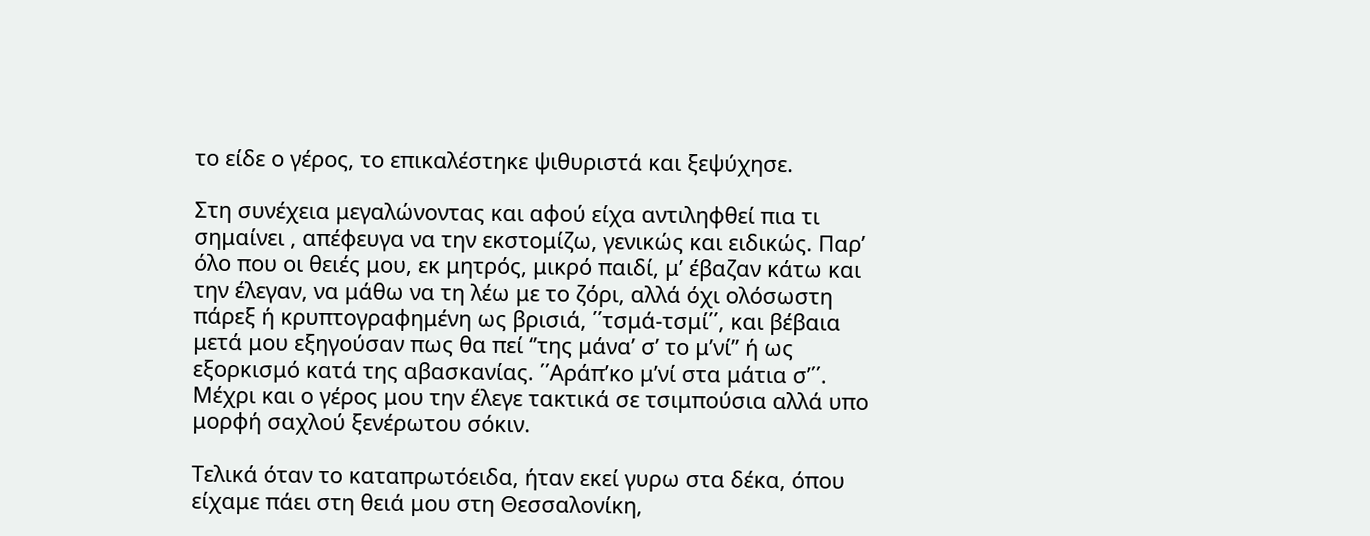το είδε ο γέρος, το επικαλέστηκε ψιθυριστά και ξεψύχησε.

Στη συνέχεια μεγαλώνοντας και αφού είχα αντιληφθεί πια τι σημαίνει , απέφευγα να την εκστομίζω, γενικώς και ειδικώς. Παρ’ όλο που οι θειές μου, εκ μητρός, μικρό παιδί, μ’ έβαζαν κάτω και την έλεγαν, να μάθω να τη λέω με το ζόρι, αλλά όχι ολόσωστη πάρεξ ή κρυπτογραφημένη ως βρισιά, ΄΄τσμά-τσμί΄΄, και βέβαια μετά μου εξηγούσαν πως θα πεί ‘’της μάνα’ σ’ το μ’νί’’ ή ως εξορκισμό κατά της αβασκανίας. ΄΄Αράπ’κο μ’νί στα μάτια σ’΄΄. Μέχρι και ο γέρος μου την έλεγε τακτικά σε τσιμπούσια αλλά υπο μορφή σαχλού ξενέρωτου σόκιν.

Τελικά όταν το καταπρωτόειδα, ήταν εκεί γυρω στα δέκα, όπου είχαμε πάει στη θειά μου στη Θεσσαλονίκη,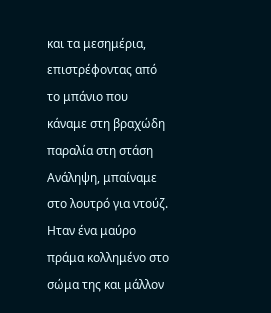και τα μεσημέρια, επιστρέφοντας από το μπάνιο που κάναμε στη βραχώδη παραλία στη στάση Ανάληψη, μπαίναμε στο λουτρό για ντούζ. Ηταν ένα μαύρο πράμα κολλημένο στο σώμα της και μάλλον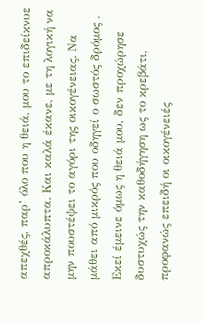απεχθές, παρ’ όλο που η θειά, μου το επιδείκνυε απροκάλυπτα. Και καλά έκανε, με τη λογική να μην πουστέψει το αγόρι της οικογένειας. Να μάθει από μικρός που οδηγεί ο σωστός δρόμος . Εκεί έμεινε όμως η θειά μου, δεν προχώρησε δυστυχώς την καθοδήγηση ως το κρεβάτι, προφανώς επειδή οι οικογένειές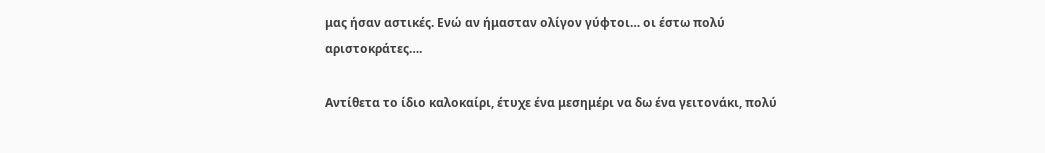μας ήσαν αστικές. Ενώ αν ήμασταν ολίγον γύφτοι… οι έστω πολύ αριστοκράτες….

Αντίθετα το ίδιο καλοκαίρι, έτυχε ένα μεσημέρι να δω ένα γειτονάκι, πολύ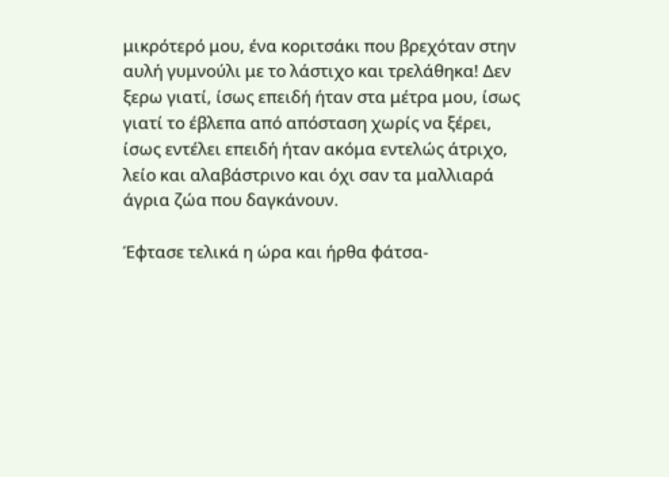μικρότερό μου, ένα κοριτσάκι που βρεχόταν στην αυλή γυμνούλι με το λάστιχο και τρελάθηκα! Δεν ξερω γιατί, ίσως επειδή ήταν στα μέτρα μου, ίσως γιατί το έβλεπα από απόσταση χωρίς να ξέρει, ίσως εντέλει επειδή ήταν ακόμα εντελώς άτριχο, λείο και αλαβάστρινο και όχι σαν τα μαλλιαρά άγρια ζώα που δαγκάνουν.

Έφτασε τελικά η ώρα και ήρθα φάτσα-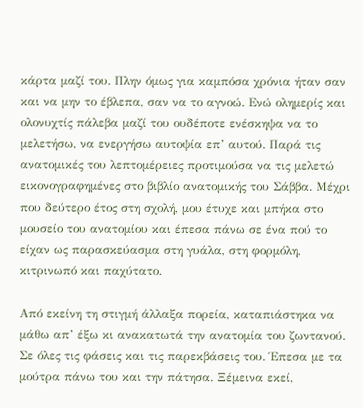κάρτα μαζί του. Πλην όμως για καμπόσα χρόνια ήταν σαν και να μην το έβλεπα, σαν να το αγνοώ. Ενώ ολημερίς και ολονυχτίς πάλεβα μαζί του ουδέποτε ενέσκηψα να το μελετήσω, να ενεργήσω αυτοψία επ’ αυτού. Παρά τις ανατομικές του λεπτομέρειες προτιμούσα να τις μελετώ εικονογραφημένες στο βιβλίο ανατομικής του Σάββα. Μέχρι που δεύτερο έτος στη σχολή, μου έτυχε και μπήκα στο μουσείο του ανατομίου και έπεσα πάνω σε ένα πού το είχαν ως παρασκεύασμα στη γυάλα, στη φορμόλη, κιτρινωπό και παχύτατο.

Από εκείνη τη στιγμή άλλαξα πορεία, καταπιάστηκα να μάθω απ’ έξω κι ανακατωτά την ανατομία του ζωντανού. Σε όλες τις φάσεις και τις παρεκβάσεις του. Έπεσα με τα μούτρα πάνω του και την πάτησα. Ξέμεινα εκεί,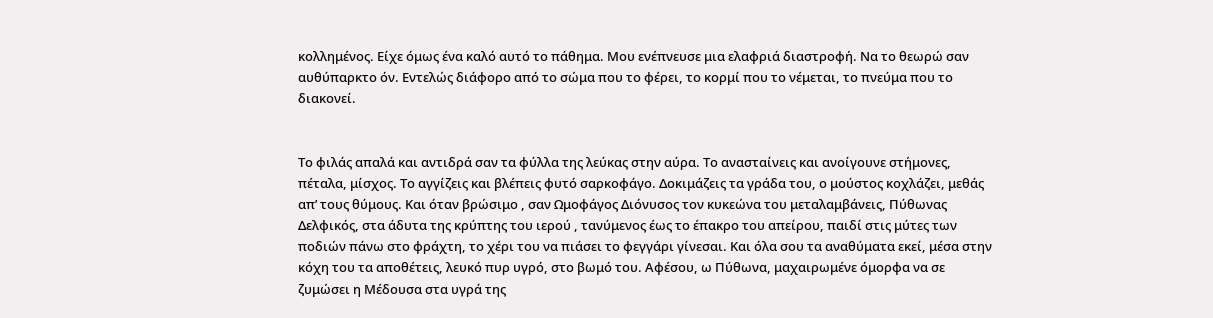κολλημένος. Είχε όμως ένα καλό αυτό το πάθημα. Μου ενέπνευσε μια ελαφριά διαστροφή. Να το θεωρώ σαν αυθύπαρκτο όν. Εντελώς διάφορο από το σώμα που το φέρει, το κορμί που το νέμεται, το πνεύμα που το διακονεί.


Το φιλάς απαλά και αντιδρά σαν τα φύλλα της λεύκας στην αύρα. Το ανασταίνεις και ανοίγουνε στήμονες, πέταλα, μίσχος. Το αγγίζεις και βλέπεις φυτό σαρκοφάγο. Δοκιμάζεις τα γράδα του, ο μούστος κοχλάζει, μεθάς απ’ τους θύμους. Και όταν βρώσιμο , σαν Ωμοφάγος Διόνυσος τον κυκεώνα του μεταλαμβάνεις, Πύθωνας Δελφικός, στα άδυτα της κρύπτης του ιερού , τανύμενος έως το έπακρο του απείρου, παιδί στις μύτες των ποδιών πάνω στο φράχτη, το χέρι του να πιάσει το φεγγάρι γίνεσαι. Και όλα σου τα αναθύματα εκεί, μέσα στην κόχη του τα αποθέτεις, λευκό πυρ υγρό, στο βωμό του. Αφέσου, ω Πύθωνα, μαχαιρωμένε όμορφα να σε ζυμώσει η Μέδουσα στα υγρά της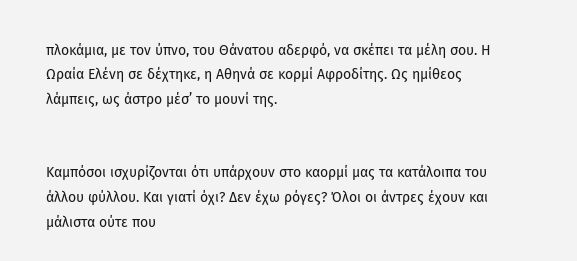πλοκάμια, με τον ύπνο, του Θάνατου αδερφό, να σκέπει τα μέλη σου. Η Ωραία Ελένη σε δέχτηκε, η Αθηνά σε κορμί Αφροδίτης. Ως ημίθεος λάμπεις, ως άστρο μέσ’ το μουνί της.


Καμπόσοι ισχυρίζονται ότι υπάρχουν στο καορμί μας τα κατάλοιπα του άλλου φύλλου. Και γιατί όχι? Δεν έχω ρόγες? Όλοι οι άντρες έχουν και μάλιστα ούτε που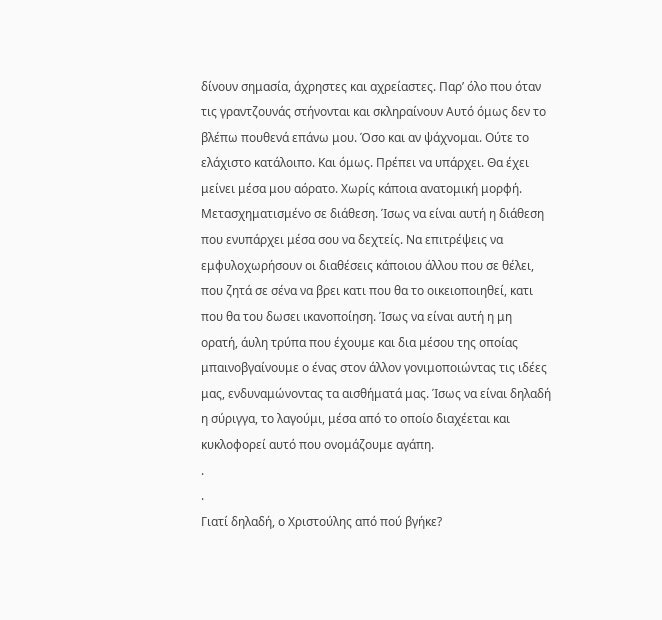δίνουν σημασία, άχρηστες και αχρείαστες. Παρ’ όλο που όταν τις γραντζουνάς στήνονται και σκληραίνουν Αυτό όμως δεν το βλέπω πουθενά επάνω μου. Όσο και αν ψάχνομαι. Ούτε το ελάχιστο κατάλοιπο. Και όμως. Πρέπει να υπάρχει. Θα έχει μείνει μέσα μου αόρατο. Χωρίς κάποια ανατομική μορφή. Μετασχηματισμένο σε διάθεση. Ίσως να είναι αυτή η διάθεση που ενυπάρχει μέσα σου να δεχτείς. Να επιτρέψεις να εμφυλοχωρήσουν οι διαθέσεις κάποιου άλλου που σε θέλει, που ζητά σε σένα να βρει κατι που θα το οικειοποιηθεί, κατι που θα του δωσει ικανοποίηση. Ίσως να είναι αυτή η μη ορατή, άυλη τρύπα που έχουμε και δια μέσου της οποίας μπαινοβγαίνουμε ο ένας στον άλλον γονιμοποιώντας τις ιδέες μας, ενδυναμώνοντας τα αισθήματά μας. Ίσως να είναι δηλαδή η σύριγγα, το λαγούμι, μέσα από το οποίο διαχέεται και κυκλοφορεί αυτό που ονομάζουμε αγάπη.
.
.
Γιατί δηλαδή, ο Χριστούλης από πού βγήκε?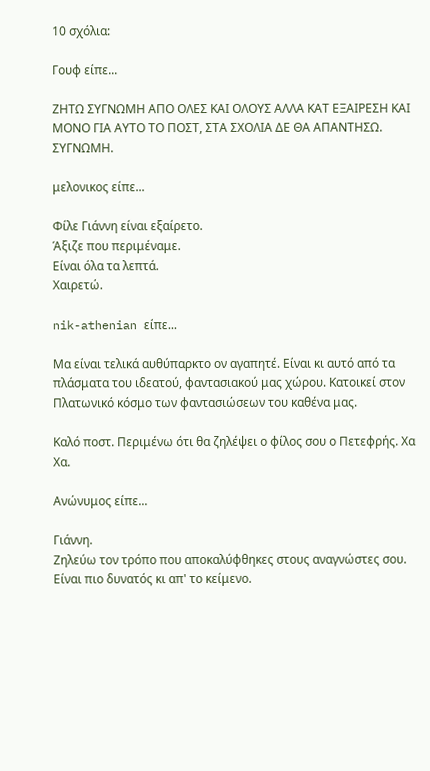10 σχόλια:

Γουφ είπε...

ΖΗΤΩ ΣΥΓΝΩΜΗ ΑΠΟ ΟΛΕΣ ΚΑΙ ΟΛΟΥΣ ΑΛΛΑ ΚΑΤ ΕΞΑΙΡΕΣΗ ΚΑΙ ΜΟΝΟ ΓΙΑ ΑΥΤΟ ΤΟ ΠΟΣΤ, ΣΤΑ ΣΧΟΛΙΑ ΔΕ ΘΑ ΑΠΑΝΤΗΣΩ. ΣΥΓΝΩΜΗ.

μελονικος είπε...

Φίλε Γιάννη είναι εξαίρετο.
Άξιζε που περιμέναμε.
Είναι όλα τα λεπτά.
Χαιρετώ.

nik-athenian είπε...

Μα είναι τελικά αυθύπαρκτο ον αγαπητέ. Είναι κι αυτό από τα πλάσματα του ιδεατού, φαντασιακού μας χώρου. Κατοικεί στον Πλατωνικό κόσμο των φαντασιώσεων του καθένα μας.

Καλό ποστ. Περιμένω ότι θα ζηλέψει ο φίλος σου ο Πετεφρής. Χα Χα.

Ανώνυμος είπε...

Γιάννη.
Ζηλεύω τον τρόπο που αποκαλύφθηκες στους αναγνώστες σου.
Είναι πιο δυνατός κι απ' το κείμενο.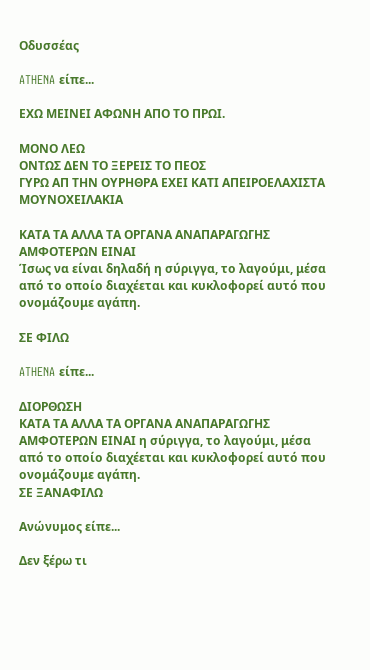Οδυσσέας

ATHENA είπε...

ΕΧΩ ΜΕΙΝΕΙ ΑΦΩΝΗ ΑΠΟ ΤΟ ΠΡΩΙ.

ΜΟΝΟ ΛΕΩ
ΟΝΤΩΣ ΔΕΝ ΤΟ ΞΕΡΕΙΣ ΤΟ ΠΕΟΣ
ΓΥΡΩ ΑΠ ΤΗΝ ΟΥΡΗΘΡΑ ΕΧΕΙ ΚΑΤΙ ΑΠΕΙΡΟΕΛΑΧΙΣΤΑ ΜΟΥΝΟΧΕΙΛΑΚΙΑ

ΚΑΤΑ ΤΑ ΑΛΛΑ ΤΑ ΟΡΓΑΝΑ ΑΝΑΠΑΡΑΓΩΓΗΣ ΑΜΦΟΤΕΡΩΝ ΕΙΝΑΙ
Ίσως να είναι δηλαδή η σύριγγα, το λαγούμι, μέσα από το οποίο διαχέεται και κυκλοφορεί αυτό που ονομάζουμε αγάπη.

ΣΕ ΦΙΛΩ

ATHENA είπε...

ΔΙΟΡΘΩΣΗ
ΚΑΤΑ ΤΑ ΑΛΛΑ ΤΑ ΟΡΓΑΝΑ ΑΝΑΠΑΡΑΓΩΓΗΣ ΑΜΦΟΤΕΡΩΝ ΕΙΝΑΙ η σύριγγα, το λαγούμι, μέσα από το οποίο διαχέεται και κυκλοφορεί αυτό που ονομάζουμε αγάπη.
ΣΕ ΞΑΝΑΦΙΛΩ

Ανώνυμος είπε...

Δεν ξέρω τι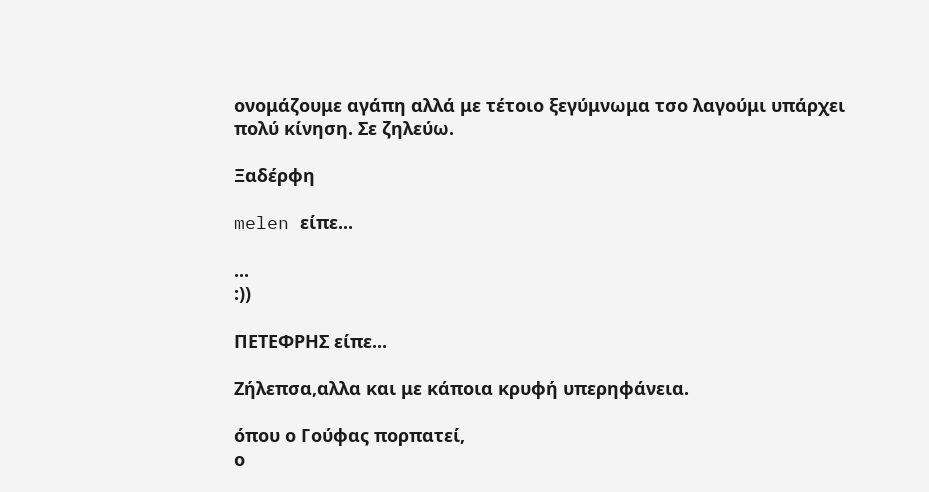ονομάζουμε αγάπη αλλά με τέτοιο ξεγύμνωμα τσο λαγούμι υπάρχει πολύ κίνηση. Σε ζηλεύω.

Ξαδέρφη

melen είπε...

...
:))

ΠΕΤΕΦΡΗΣ είπε...

Ζήλεπσα,αλλα και με κάποια κρυφή υπερηφάνεια.

όπου ο Γούφας πορπατεί,
ο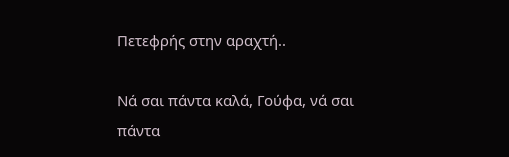Πετεφρής στην αραχτή..

Νά σαι πάντα καλά, Γούφα, νά σαι πάντα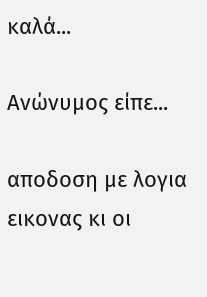καλά...

Ανώνυμος είπε...

αποδοση με λογια εικονας κι οι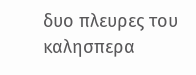δυο πλευρες του καλησπερα